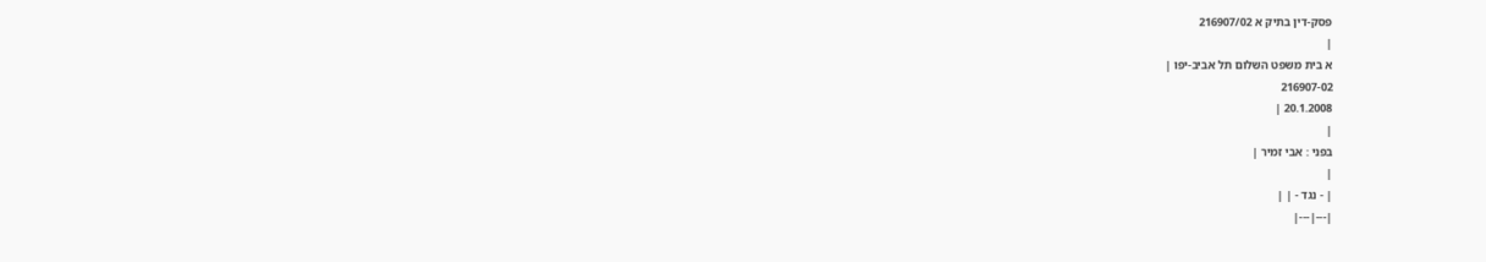פסק-דין בתיק א 216907/02
|
א בית משפט השלום תל אביב-יפו |
216907-02
20.1.2008 |
|
בפני : אבי זמיר |
|
| - נגד - | |
|---|---|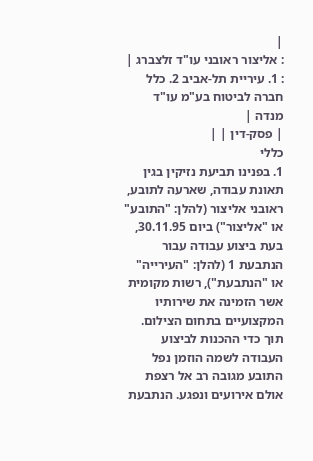|
: אליצור ראובני עו"ד זלצברג |
: 1. עיריית תל-אביב 2. כלל חברה לביטוח בע"מ עו"ד מנדה |
| פסק-דין | |
כללי
1. בפנינו תביעת נזיקין בגין תאונת עבודה, שארעה לתובע, ראובני אליצור (להלן: "התובע" או "אליצור") ביום 30.11.95, בעת ביצוע עבודה עבור הנתבעת 1 (להלן: "העירייה" או "הנתבעת"), רשות מקומית אשר הזמינה את שירותיו המקצועיים בתחום הצילום. תוך כדי ההכנות לביצוע העבודה לשמה הוזמן נפל התובע מגובה רב אל רצפת אולם אירועים ונפגע. הנתבעת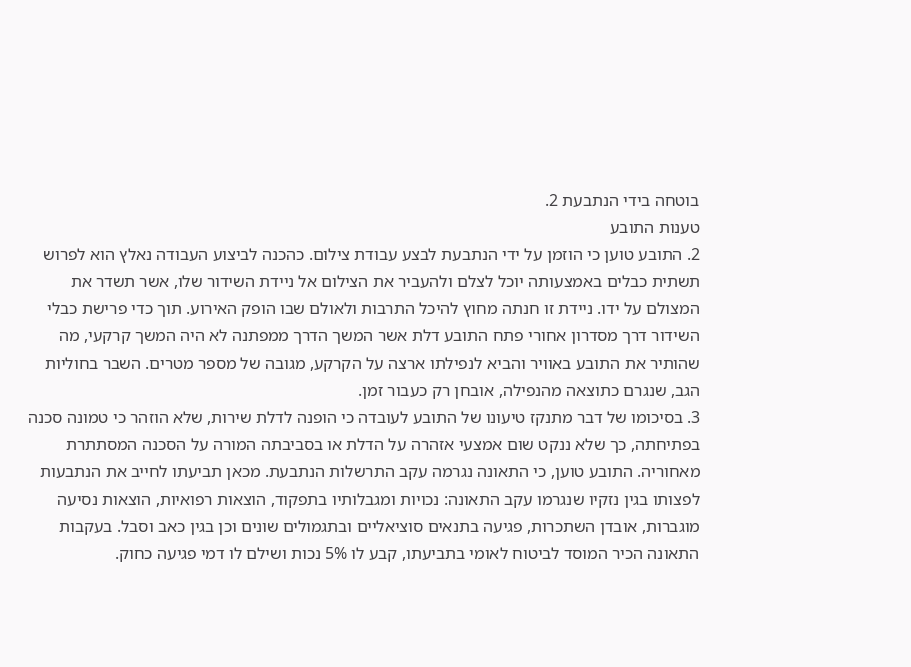בוטחה בידי הנתבעת 2.
טענות התובע
2. התובע טוען כי הוזמן על ידי הנתבעת לבצע עבודת צילום. כהכנה לביצוע העבודה נאלץ הוא לפרוש תשתית כבלים באמצעותה יוכל לצלם ולהעביר את הצילום אל ניידת השידור שלו, אשר תשדר את המצולם על ידו. ניידת זו חנתה מחוץ להיכל התרבות ולאולם שבו הופק האירוע. תוך כדי פרישת כבלי השידור דרך מסדרון אחורי פתח התובע דלת אשר המשך הדרך ממפתנה לא היה המשך קרקעי, מה שהותיר את התובע באוויר והביא לנפילתו ארצה על הקרקע, מגובה של מספר מטרים. השבר בחוליות הגב, שנגרם כתוצאה מהנפילה, אובחן רק כעבור זמן.
3. בסיכומו של דבר מתנקז טיעונו של התובע לעובדה כי הופנה לדלת שירות, שלא הוזהר כי טמונה סכנה בפתיחתה, כך שלא ננקט שום אמצעי אזהרה על הדלת או בסביבתה המורה על הסכנה המסתתרת מאחוריה. התובע טוען, כי התאונה נגרמה עקב התרשלות הנתבעת. מכאן תביעתו לחייב את הנתבעות לפצותו בגין נזקיו שנגרמו עקב התאונה: נכויות ומגבלותיו בתפקוד, הוצאות רפואיות, הוצאות נסיעה מוגברות, אובדן השתכרות, פגיעה בתנאים סוציאליים ובתגמולים שונים וכן בגין כאב וסבל. בעקבות התאונה הכיר המוסד לביטוח לאומי בתביעתו, קבע לו 5% נכות ושילם לו דמי פגיעה כחוק.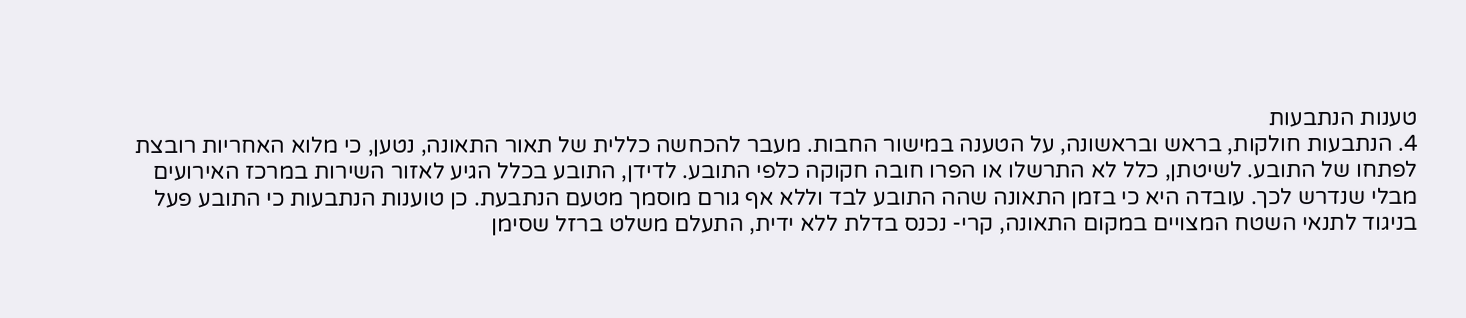טענות הנתבעות
4. הנתבעות חולקות, בראש ובראשונה, על הטענה במישור החבות. מעבר להכחשה כללית של תאור התאונה, נטען, כי מלוא האחריות רובצת לפתחו של התובע. לשיטתן, כלל לא התרשלו או הפרו חובה חקוקה כלפי התובע. לדידן, התובע בכלל הגיע לאזור השירות במרכז האירועים מבלי שנדרש לכך. עובדה היא כי בזמן התאונה שהה התובע לבד וללא אף גורם מוסמך מטעם הנתבעת. כן טוענות הנתבעות כי התובע פעל בניגוד לתנאי השטח המצויים במקום התאונה, קרי- נכנס בדלת ללא ידית, התעלם משלט ברזל שסימן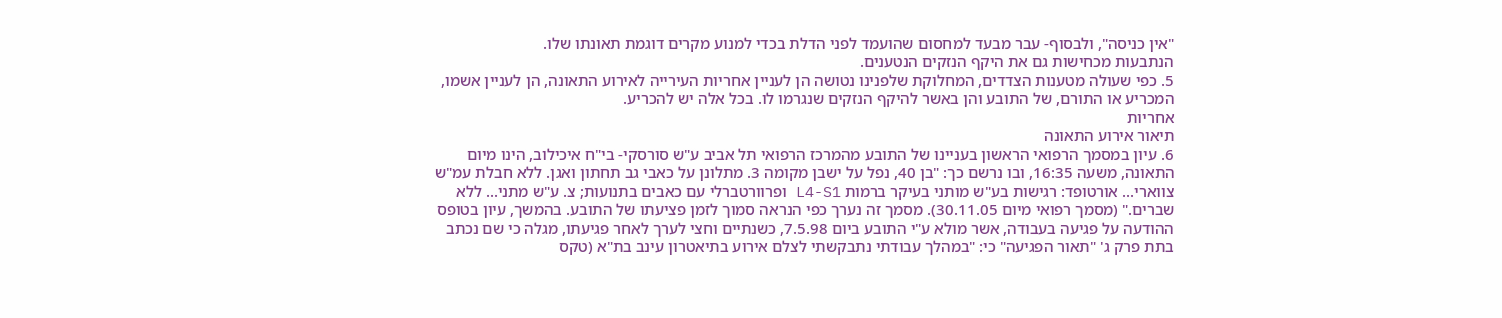"אין כניסה", ולבסוף- עבר מבעד למחסום שהועמד לפני הדלת בכדי למנוע מקרים דוגמת תאונתו שלו.
הנתבעות מכחישות גם את היקף הנזקים הנטענים.
5. כפי שעולה מטענות הצדדים, המחלוקת שלפנינו נטושה הן לעניין אחריות העירייה לאירוע התאונה, הן לעניין אשמו, המכריע או התורם, של התובע והן באשר להיקף הנזקים שנגרמו לו. בכל אלה יש להכריע.
אחריות
תיאור אירוע התאונה
6. עיון במסמך הרפואי הראשון בעניינו של התובע מהמרכז הרפואי תל אביב ע"ש סורסקי- בי"ח איכילוב, הינו מיום התאונה, משעה 16:35, ובו נרשם כך: "בן 40, נפל על ישבן מקומה 3. מתלונן על כאבי גב תחתון ואגן. ללא חבלת עמ"ש צווארי... אורטופד: רגישות בע"ש מותני בעיקר ברמות L4-S1 ופרוורטברלי עם כאבים בתנועות; צ. ע"ש מתני... ללא שברים." (מסמך רפואי מיום 30.11.05). מסמך זה נערך כפי הנראה סמוך לזמן פציעתו של התובע. בהמשך, עיון בטופס ההודעה על פגיעה בעבודה, אשר מולא ע"י התובע ביום 7.5.98, כשנתיים וחצי לערך לאחר פגיעתו, מגלה כי שם נכתב בתת פרק ג' "תאור הפגיעה" כי: "במהלך עבודתי נתבקשתי לצלם אירוע בתיאטרון עינב בת"א (טקס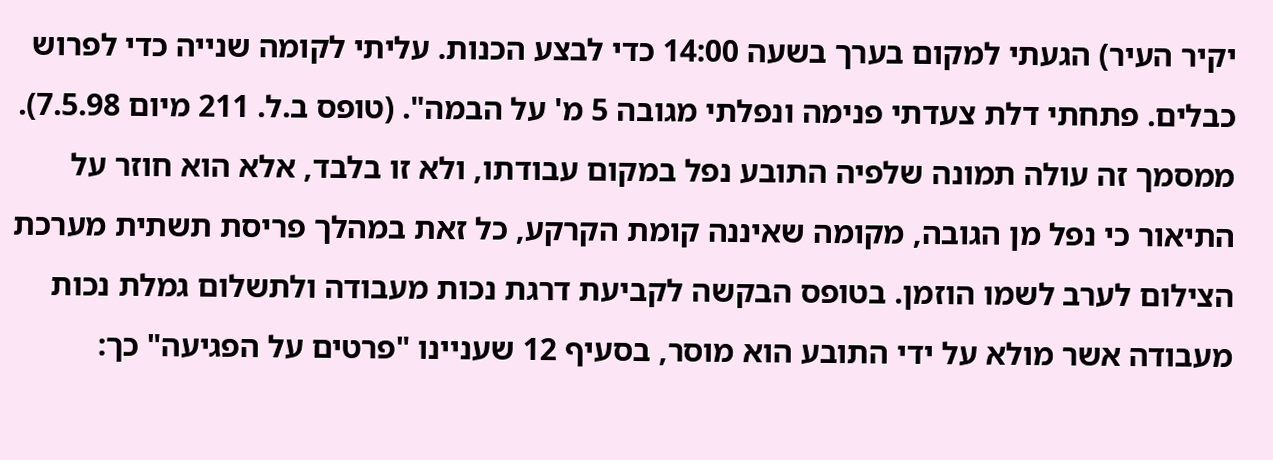יקיר העיר) הגעתי למקום בערך בשעה 14:00 כדי לבצע הכנות. עליתי לקומה שנייה כדי לפרוש כבלים. פתחתי דלת צעדתי פנימה ונפלתי מגובה 5 מ' על הבמה". (טופס ב.ל. 211 מיום 7.5.98). ממסמך זה עולה תמונה שלפיה התובע נפל במקום עבודתו, ולא זו בלבד, אלא הוא חוזר על התיאור כי נפל מן הגובה, מקומה שאיננה קומת הקרקע, כל זאת במהלך פריסת תשתית מערכת הצילום לערב לשמו הוזמן. בטופס הבקשה לקביעת דרגת נכות מעבודה ולתשלום גמלת נכות מעבודה אשר מולא על ידי התובע הוא מוסר, בסעיף 12 שעניינו "פרטים על הפגיעה" כך: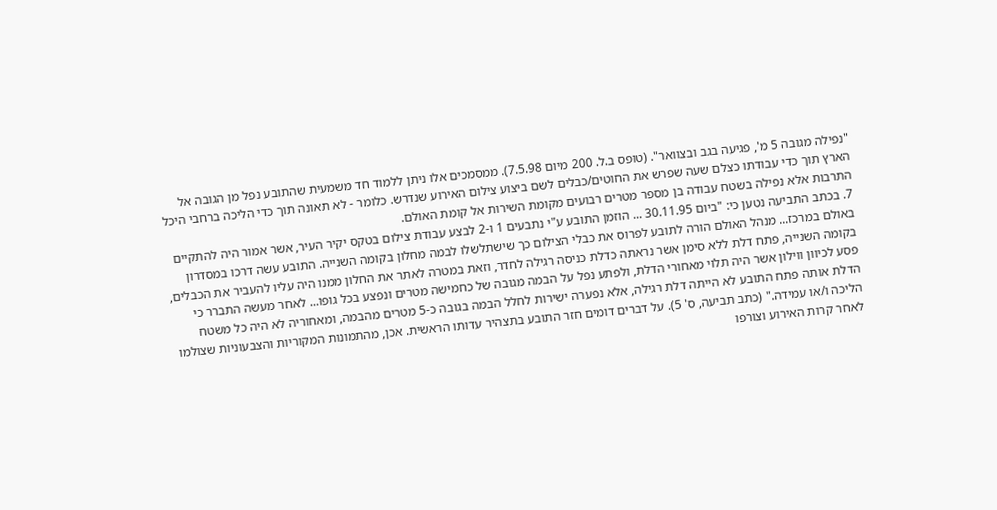"נפילה מגובה 5 מ', פגיעה בגב ובצוואר". (טופס ב.ל. 200 מיום 7.5.98). ממסמכים אלו ניתן ללמוד חד משמעית שהתובע נפל מן הגובה אל הארץ תוך כדי עבודתו כצלם שעה שפרש את החוטים/כבלים לשם ביצוע צילום האירוע שנדרש. כלומר - לא תאונה תוך כדי הליכה ברחבי היכל התרבות אלא נפילה בשטח עבודה בן מספר מטרים רבועים מקומת השירות אל קומת האולם.
7. בכתב התביעה נטען כי: "ביום 30.11.95 ... הוזמן התובע ע"י נתבעים 1 ו-2 לבצע עבודת צילום בטקס יקיר העיר, אשר אמור היה להתקיים באולם במרכז... מנהל האולם הורה לתובע לפרוס את כבלי הצילום כך שישתלשלו לבמה מחלון בקומה השנייה. התובע עשה דרכו במסדרון בקומה השנייה, פתח דלת ללא סימן אשר נראתה כדלת כניסה רגילה לחדר, וזאת במטרה לאתר את החלון ממנו היה עליו להעביר את הכבלים, פסע לכיוון ווילון אשר היה תלוי מאחורי הדלת, ולפתע נפל על הבמה מגובה של כחמישה מטרים ונפצע בכל גופו... לאחר מעשה התברר כי הדלת אותה פתח התובע לא הייתה דלת רגילה, אלא נפערה ישירות לחלל הבמה בגובה כ-5 מטרים מהבמה, ומאחוריה לא היה כל משטח הליכה ו/או עמידה." (כתב תביעה, ס' 5). על דברים דומים חזר התובע בתצהיר עדותו הראשית. אכן, מהתמונות המקוריות והצבעוניות שצולמו לאחר קרות האירוע וצורפו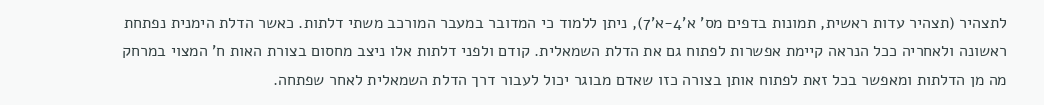לתצהיר (תצהיר עדות ראשית, תמונות בדפים מס' א'4-א'7), ניתן ללמוד כי המדובר במעבר המורכב משתי דלתות. כאשר הדלת הימנית נפתחת ראשונה ולאחריה ככל הנראה קיימת אפשרות לפתוח גם את הדלת השמאלית. קודם ולפני דלתות אלו ניצב מחסום בצורת האות ח' המצוי במרחק מה מן הדלתות ומאפשר בכל זאת לפתוח אותן בצורה כזו שאדם מבוגר יכול לעבור דרך הדלת השמאלית לאחר שפתחה.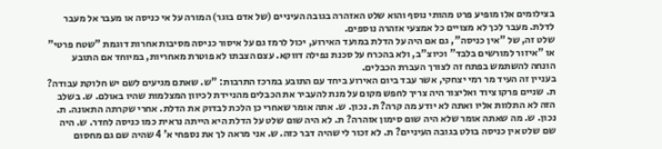בצילומים אלו מופיע פרט מהותי נוסף והוא שלט האזהרה בגובה העיניים (של אדם בוגר) המורה על אי כניסה או מעבר אל מעבר לדלת. מעבר לכך לא מצויים כל אמצעי אזהרה נוספים.
שלט זה, של "אין כניסה", גם אם היה על הדלת במועד האירוע, יכול לרמז גם על איסור כניסה מסיבות אחרות דוגמת "שטח פרטי" או "איזור למורשים בלבד" וכיוצ"ב, ולא בהכרח על סכנת נפילה דווקא. עצם הצבתו לא פוטרת מאחריות, במיוחד אם התובע הונחה להשתמש בפתח זה לצורך העברת הכבלים.
בעניין זה העיד מר רמי יצחקי, אשר עבד ביום האירוע ביחד עם התובע במרכז התרבות: "ש. שאתם מגיעים לשם יש חלוקת עבודה? ת. שניים פרקו ציוד ואליצור היה צריך לחפש מקום על מנת להעביר את הכבלים מהניידת לכיוון המצלמות שהיו באולם. ש. בשלב הזה לא התלוות אליו ואתה לא יודע מה קרה? ת. נכון. ש. אתה אומר שאחרי כן הלכת לבדוק את הדלת. אחרי שקרתה התאונה. ת. נכון. ש. מה שאתה אומר שלא היה שום סימון אזהרה? ת. לא היה שום שלט על הדלת היא הייתה נראית כמו כניסה לחדר. ש. היה שם שלט אין כניסה בולט בגובה העיניים? ת. לא זכור לי שהיה דבר כזה. ש. אני מראה לך את נספחי א' 4 שהיה שם גם מחסום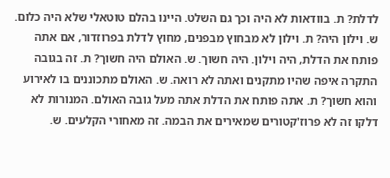לדלת? ת. בוודאות לא היה וכך גם השלט. היינו בהלם טוטאלי שלא היה כלום. ש. וילון היה? ת. וילון לא מבחוץ מבפנים, מחוץ לדלת בפרוזדור, אם אתה פותח את הדלת, היה וילון. היה חשוך. ש. האולם היה חשוך? ת. זה בגובה התקרה איפה שהיו מתקנים ואתה לא רואה. ש. האולם מתכוננים בו לאירוע והוא חשוך? ת. אתה פותח את הדלת אתה מעל גובה האולם. המנורות לא דלקו זה לא פרוז'קטורים שמאירים את הבמה. זה מאחורי הקלעים. ש.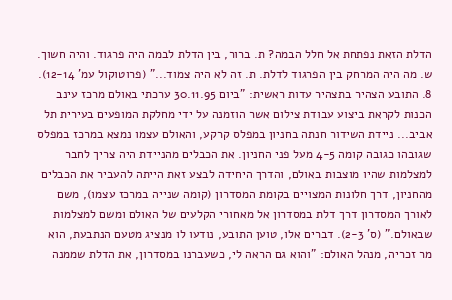הדלת הזאת נפתחת אל חלל הבמה? ת. ברור, בין הדלת לבמה היה פרגוד. והיה חשוך. ש. מה היה המרחק בין הפרגוד לדלת. ת. זה לא היה צמוד..." (פרוטוקול עמ' 12-14).
8. התובע הצהיר בתצהיר עדות ראשית: "ביום 30.11.95 ערכתי באולם מרכז עינב הכנות לקראת ביצוע עבודת צילום אשר הוזמנה על ידי מחלקת המופעים בעירית תל אביב... ניידת השידור חנתה בחניון במפלס קרקע, והאולם עצמו נמצא במרכז במפלס שגובהו כגובה קומה 4-5 מעל פני החניון. את הכבלים מהניידת היה צריך לחבר למצלמות שהיו מוצבות באולם, והדרך היחידה לבצע זאת הייתה להעביר את הכבלים מהחניון, דרך חלונות המצויים בקומת המסדרון (קומה שנייה במרכז עצמו), משם לאורך המסדרון דרך דלת במסדרון אל מאחורי הקלעים של האולם ומשם למצלמות שבאולם." (ס' 2-3). דברים אלו, טוען התובע, נודעו לו מנציג מטעם הנתבעת, הוא מר זכריה, מנהל האולם: "והוא גם הראה לי, כשעברנו במסדרון, את הדלת שממנה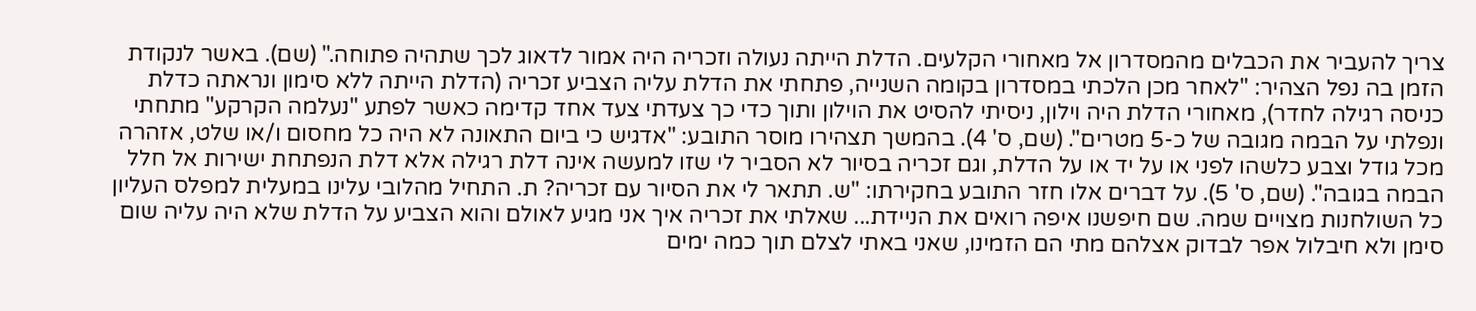צריך להעביר את הכבלים מהמסדרון אל מאחורי הקלעים. הדלת הייתה נעולה וזכריה היה אמור לדאוג לכך שתהיה פתוחה." (שם). באשר לנקודת הזמן בה נפל הצהיר: "לאחר מכן הלכתי במסדרון בקומה השנייה, פתחתי את הדלת עליה הצביע זכריה (הדלת הייתה ללא סימון ונראתה כדלת כניסה רגילה לחדר), מאחורי הדלת היה וילון, ניסיתי להסיט את הוילון ותוך כדי כך צעדתי צעד אחד קדימה כאשר לפתע "נעלמה הקרקע" מתחתי ונפלתי על הבמה מגובה של כ-5 מטרים". (שם, ס' 4). בהמשך תצהירו מוסר התובע: "אדגיש כי ביום התאונה לא היה כל מחסום ו/או שלט, אזהרה מכל גודל וצבע כלשהו לפני או על יד או על הדלת, וגם זכריה בסיור לא הסביר לי שזו למעשה אינה דלת רגילה אלא דלת הנפתחת ישירות אל חלל הבמה בגובה". (שם, ס' 5). על דברים אלו חזר התובע בחקירתו: "ש. תתאר לי את הסיור עם זכריה? ת. התחיל מהלובי עלינו במעלית למפלס העליון כל השולחנות מצויים שמה. שם חיפשנו איפה רואים את הניידת... שאלתי את זכריה איך אני מגיע לאולם והוא הצביע על הדלת שלא היה עליה שום סימן ולא חיבלול אפר לבדוק אצלהם מתי הם הזמינו, שאני באתי לצלם תוך כמה ימים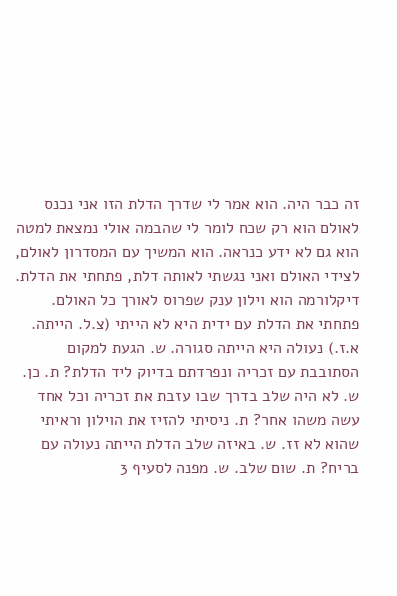זה כבר היה. הוא אמר לי שדרך הדלת הזו אני נכנס לאולם הוא רק שכח לומר לי שהבמה אולי נמצאת למטה הוא גם לא ידע כנראה. הוא המשיך עם המסדרון לאולם, לצידי האולם ואני נגשתי לאותה דלת, פתחתי את הדלת. דיקלורמה הוא וילון ענק שפרוס לאורך כל האולם. פתחתי את הדלת עם ידית היא לא הייתי (צ.ל. הייתה. א.ז.) נעולה היא הייתה סגורה. ש. הגעת למקום הסתובבת עם זכריה ונפרדתם בדיוק ליד הדלת? ת. כן. ש. לא היה שלב בדרך שבו עזבת את זכריה וכל אחד עשה משהו אחר? ת. ניסיתי להזיז את הוילון וראיתי שהוא לא זז. ש. באיזה שלב הדלת הייתה נעולה עם בריח? ת. שום שלב. ש. מפנה לסעיף 3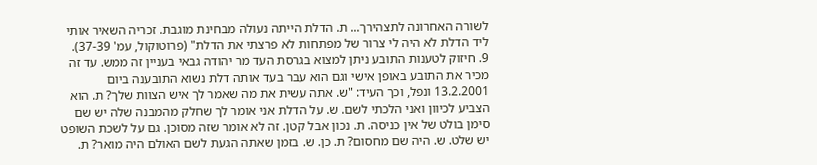לשורה האחרונה לתצהירך... ת. הדלת הייתה נעולה מבחינת מוגבת. זכריה השאיר אותי ליד הדלת לא היה לי צרור של מפתחות לא פרצתי את הדלת" (פרוטוקול, עמ' 37-39).
9. חיזוק לטענות התובע ניתן למצוא בגרסת העד מר יהודה גבאי בעניין זה ממש. עד זה מכיר את התובע באופן אישי וגם הוא עבר בעד אותה דלת נשוא התובענה ביום 13.2.2001 ונפל, וכך העיד: "ש. אתה עשית את מה שאמר לך איש הצוות שלך? ת. הוא הצביע לכיוון ואני הלכתי לשם. ש. על הדלת אני אומר לך שחלק מהמבנה שלה יש שם סימן בולט של אין כניסה. ת. נכון אבל קטן. זה לא אומר שזה מסוכן. גם על לשכת השופט יש שלט. ש. היה שם מחסום? ת. כן. ש. בזמן שאתה הגעת לשם האולם היה מואר? ת.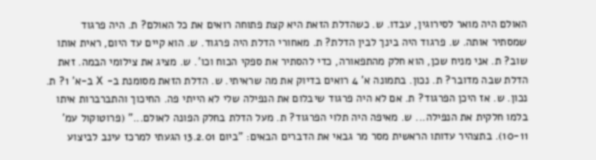האולם היה מואר לסירוגין, עבדו. ש. כשהדלת הזאת היא קצת פתוחה רואים את כל האולם? ת. היה פרגוד שמסתיר אותה. ש. פרגוד היה בינך לבין הדלת? ת. מאחורי הדלת היה פרגוד. ש. הוא קיים עד היום, ראית אותו שוב? ת. אני מניח שכן, הוא חלק מהתפאורה, כדי להסתיר את ספקי הכוח וכו'. ש. מציג את צילומי הבמה. זאת הדלת שבה מדובר? ת. נכון. בתמונה א' 4 רואים בדיוק את מה שראיתי. ש. הדלת הזאת מסומנת ב- X ב-א' 1? ת. נכון. ש. אז היכן הפרגוד? ת. אם לא היה פרגוד שיבלום את הנפילה שלי לא הייתי פה. החיכוך והתברברות איתו בלמו חלקית את הנפילה... ש. מאיפה היה תלוי הפרגוד? ת. מעל הדלת בחלק הפונה לאולם..." (פרוטוקול עמ' 10-11). בתצהיר עדותו הראשית מסר מר גבאי את הדברים הבאים: "ביום 13.2.01 הגעתי למרכז עינב לביצוע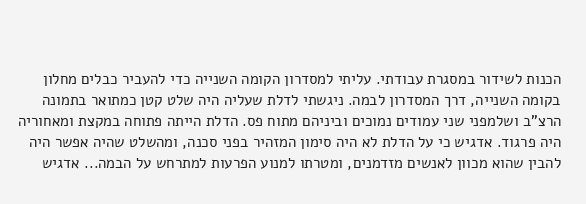הכנות לשידור במסגרת עבודתי. עליתי למסדרון הקומה השנייה כדי להעביר כבלים מחלון בקומה השנייה, דרך המסדרון לבמה. ניגשתי לדלת שעליה היה שלט קטן כמתואר בתמונה הרצ"ב ושלמפני שני עמודים נמוכים וביניהם מתוח פס. הדלת הייתה פתוחה במקצת ומאחוריה היה פרגוד. אדגיש כי על הדלת לא היה סימון המזהיר בפני סכנה, ומהשלט שהיה אפשר היה להבין שהוא מכוון לאנשים מזדמנים, ומטרתו למנוע הפרעות למתרחש על הבמה... אדגיש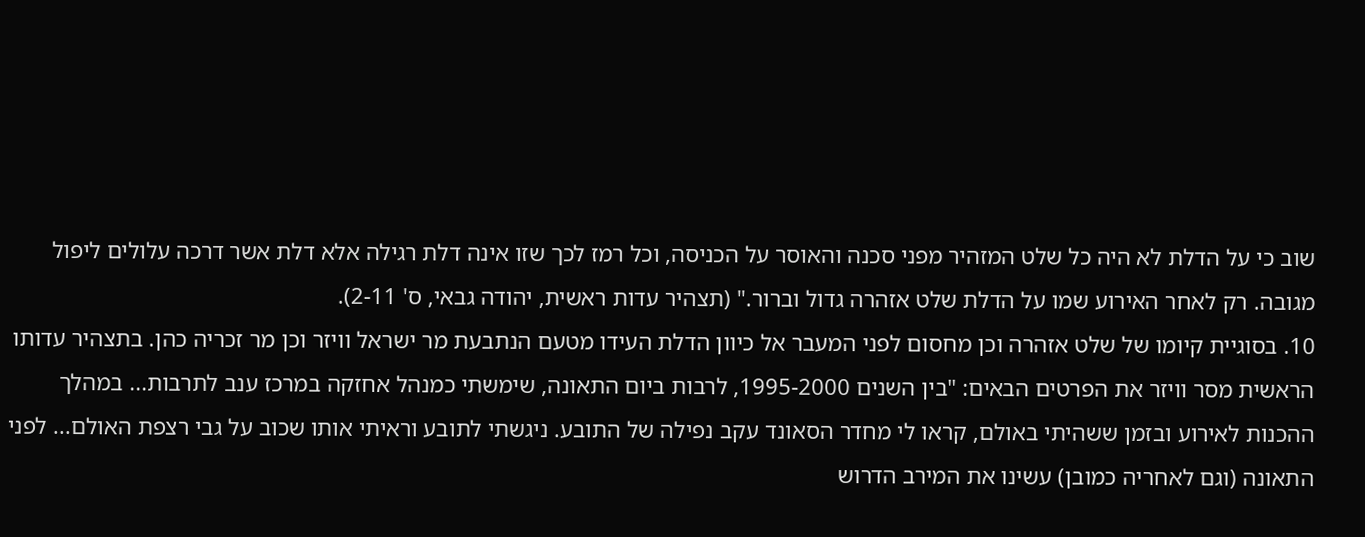שוב כי על הדלת לא היה כל שלט המזהיר מפני סכנה והאוסר על הכניסה, וכל רמז לכך שזו אינה דלת רגילה אלא דלת אשר דרכה עלולים ליפול מגובה. רק לאחר האירוע שמו על הדלת שלט אזהרה גדול וברור." (תצהיר עדות ראשית, יהודה גבאי, ס' 2-11).
10. בסוגיית קיומו של שלט אזהרה וכן מחסום לפני המעבר אל כיוון הדלת העידו מטעם הנתבעת מר ישראל וויזר וכן מר זכריה כהן. בתצהיר עדותו הראשית מסר וויזר את הפרטים הבאים: "בין השנים 1995-2000, לרבות ביום התאונה, שימשתי כמנהל אחזקה במרכז ענב לתרבות... במהלך ההכנות לאירוע ובזמן ששהיתי באולם, קראו לי מחדר הסאונד עקב נפילה של התובע. ניגשתי לתובע וראיתי אותו שכוב על גבי רצפת האולם... לפני התאונה (וגם לאחריה כמובן) עשינו את המירב הדרוש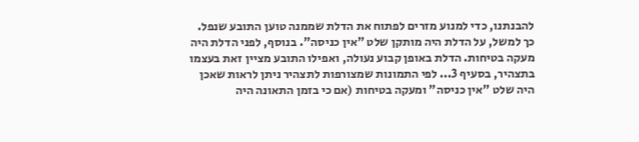להבנתנו, כדי למנוע מזרים לפתוח את הדלת שממנה טוען התובע שנפל. כך למשל, על הדלת היה מותקן שלט "אין כניסה". בנוסף, לפני הדלת היה מעקה בטיחות. הדלת באופן קבוע נעולה, ואפילו התובע מציין זאת בעצמו בתצהיר, בסעיף 3... לפי התמונות שמצורפות לתצהיר ניתן לראות שאכן היה שלט "אין כניסה" ומעקה בטיחות (אם כי בזמן התאונה היה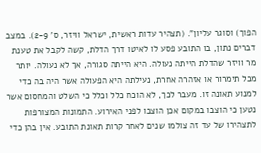הפוך) וסוגר עליון". (תצהיר עדות ראשית, ישראל וויזר, ס' 2-9). במצב דברים נתון, בו התובע פסע לו לאיטו דרך הדלת, קשה לקבל את טענת מר וויזר שהדלת הייתה נעולה. היא הייתה סגורה, אך לא נעולה. יותר מכל תימרור או אזהרה אחרת, נעילתה היא הפעולה אשר היה בה כדי למנוע תאונה זו. מעבר לכך, לא הוכח כלל וכלל כי השלט והמחסום אשר נטען כי הוצבו במקום אכן הוצבו לפני האירוע. התמונות המצורפות לתצהירו של עד זה צולמו שנים לאחר קרות תאונת התובע. אין בהן כדי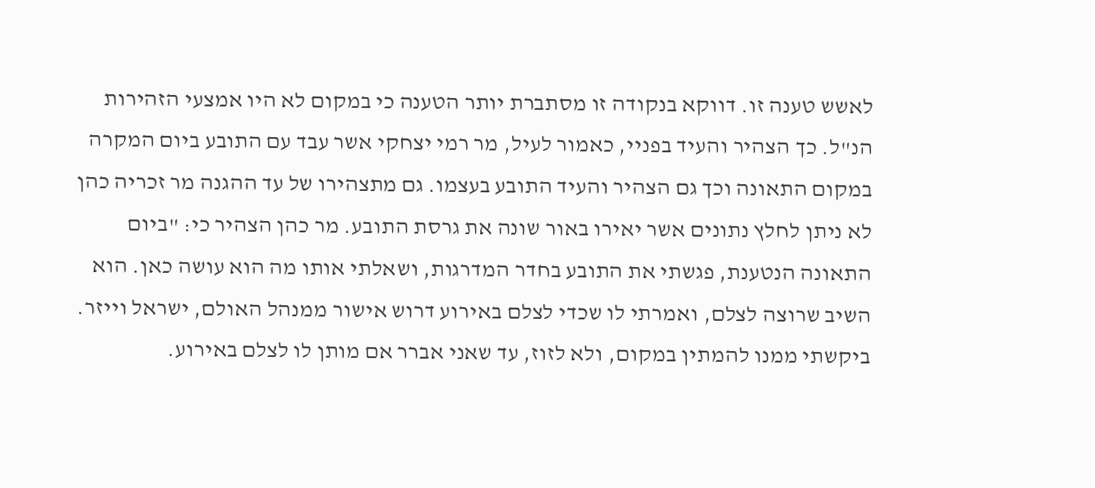לאשש טענה זו. דווקא בנקודה זו מסתברת יותר הטענה כי במקום לא היו אמצעי הזהירות הנ"ל. כך הצהיר והעיד בפניי, כאמור לעיל, מר רמי יצחקי אשר עבד עם התובע ביום המקרה במקום התאונה וכך גם הצהיר והעיד התובע בעצמו. גם מתצהירו של עד ההגנה מר זכריה כהן לא ניתן לחלץ נתונים אשר יאירו באור שונה את גרסת התובע. מר כהן הצהיר כי: "ביום התאונה הנטענת, פגשתי את התובע בחדר המדרגות, ושאלתי אותו מה הוא עושה כאן. הוא השיב שרוצה לצלם, ואמרתי לו שכדי לצלם באירוע דרוש אישור ממנהל האולם, ישראל וייזר. ביקשתי ממנו להמתין במקום, ולא לזוז, עד שאני אברר אם מותן לו לצלם באירוע.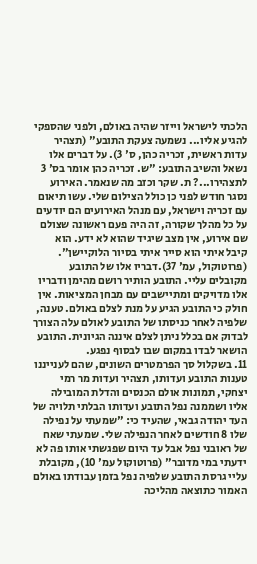הלכתי לישראל וייזר שהיה באולם, ולפני שהספקי להגיע אליו... נשמעה צעקת התובע" (תצהיר עדות ראשית, זכריה כהן, ס' 3). על דברים אלו נשאל והשיב התובע: "ש. זכריה כהן אומר בס' 3 לתצהירו...? ת. שקר וכזב מה שנאמר. האירוע נסגר חודש לפני כן כולל הצילום שלי. עשו תיאום עם זכריה וישראל, עם מנהל האירועים הם יודעים על כל מהלך שקורה, זה היה פעם ראשונה שצולם שם אירוע, אין מצב שיגיד שהוא לא ידע. הוא קיבל איתי הוא סייר איתי בסיור הלוקיישן". (פרוטוקול, עמ' 37).דבריו אלו של התובע מקובלים עליי. התובע הותיר רושם מהימן ודבריו אלו מדויקים ומתיישבים עם מבחן המציאות. אין חולק כי התובע הגיע על מנת לצלם באולם. טענה, שלפיה לאחר כניסתו של התובע לאולם עלה הצורך לבדוק אם בכלל ניתן לצלם איננה הגיונית. התובע הושאר לבדו במקום שבו לבסוף נפגע.
11. בשקלול סך הפרמטרים השונים, שהם לענייננו טענות התובע ועדותו, תצהיר ועדות מר רמי יצחקי, תמונות אולם הכנסים והדלת המובילה אליו ושממנה נפל התובע ועדותו הבלתי תלויה של העד יהודה גבאי, שהעיד כי: "שמעתי על נפילה שלו 8 חודשים לאחר הנפילה שלי. שמעתי שאח של ראובני נפל אבל עד היום שפגשתי אותו פה לא ידעתי במי מדובר" (פרוטוקול עמ' 10), מקובלת עליי גרסת התובע שלפיה נפל בזמן עבודתו באולם האמור כתוצאה מהליכה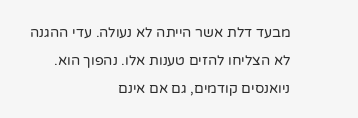מבעד דלת אשר הייתה לא נעולה. עדי ההגנה לא הצליחו להזים טענות אלו. נהפוך הוא. ניואנסים קודמים, גם אם אינם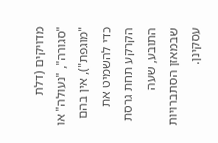מדויקים (דלת "סגורה", "נעולה" או "מוגפת"), אין בהם כדי להשמיט את הקרקע תחת גרסת התובע, שעה שבמאזן הסתברויות עסקינן.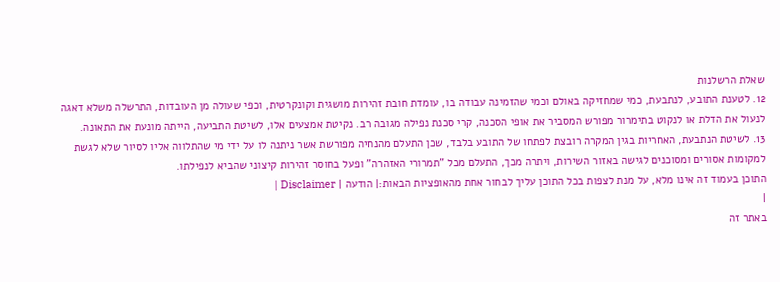שאלת הרשלנות
12. לטענת התובע, לנתבעת, כמי שמחזיקה באולם וכמי שהזמינה עבודה בו, עומדת חובת זהירות מושגית וקונקרטית, וכפי שעולה מן העובדות, התרשלה משלא דאגה לנעול את הדלת או לנקוט בתימרור מפורש המסביר את אופי הסכנה, קרי סכנת נפילה מגובה רב. נקיטת אמצעים אלו, לשיטת התביעה, הייתה מונעת את התאונה.
13. לשיטת הנתבעת, האחריות בגין המקרה רובצת לפתחו של התובע בלבד, שכן התעלם מהנחיה מפורשת אשר ניתנה לו על ידי מי שהתלווה אליו לסיור שלא לגשת למקומות אסורים ומסוכנים לגישה באזור השירות, ויתרה מכך, התעלם מכל "תמרורי האזהרה" ופעל בחוסר זהירות קיצוני שהביא לנפילתו.
התוכן בעמוד זה אינו מלא, על מנת לצפות בכל התוכן עליך לבחור אחת מהאופציות הבאות:| הודעה | Disclaimer |
|
באתר זה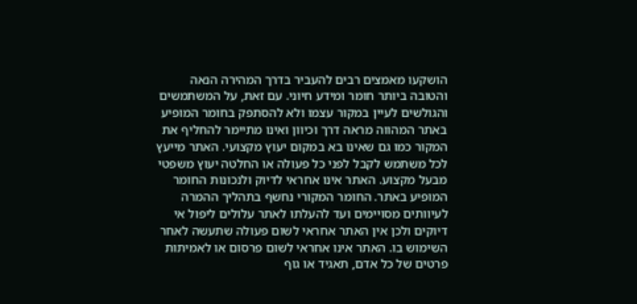הושקעו מאמצים רבים להעביר בדרך המהירה הנאה והטובה ביותר חומר ומידע חיוני. עם זאת, על המשתמשים והגולשים לעיין במקור עצמו ולא להסתפק בחומר המופיע באתר המהווה מראה דרך וכיוון ואינו מתיימר להחליף את המקור כמו גם שאינו בא במקום יעוץ מקצועי. האתר מייעץ לכל משתמש לקבל לפני כל פעולה או החלטה יעוץ משפטי מבעל מקצוע. האתר אינו אחראי לדיוק ולנכונות החומר המופיע באתר. החומר המקורי נחשף בתהליך ההמרה לעיוותים מסויימים ועד להעלתו לאתר עלולים ליפול אי דיוקים ולכן אין האתר אחראי לשום פעולה שתעשה לאחר השימוש בו. האתר אינו אחראי לשום פרסום או לאמיתות פרטים של כל אדם, תאגיד או גוף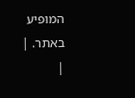המופיע באתר. |
|